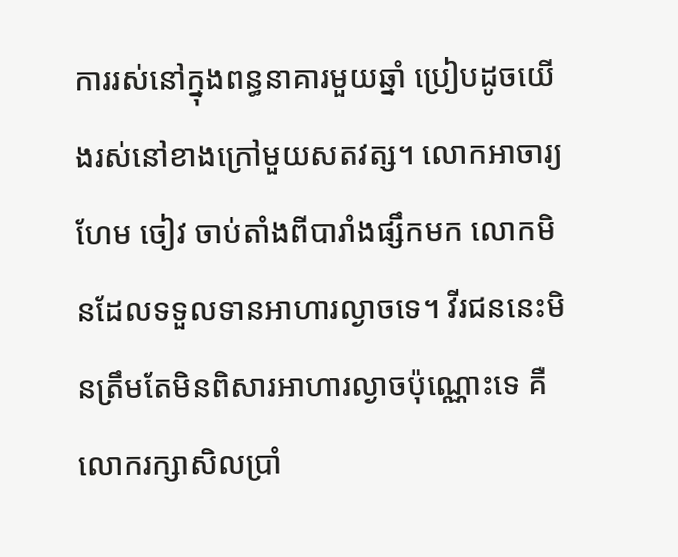ការរស់នៅក្នុងពន្ធនាគារមួយឆ្នាំ ប្រៀបដូចយើងរស់នៅខាងក្រៅមួយសតវត្ស។ លោកអាចារ្យហែម ចៀវ ចាប់តាំងពីបារាំងផ្សឹកមក លោកមិនដែលទទួលទានអាហារល្ងាចទេ។ វីរជននេះមិនត្រឹមតែមិនពិសារអាហារល្ងាចប៉ុណ្ណោះទេ គឺលោករក្សាសិលប្រាំ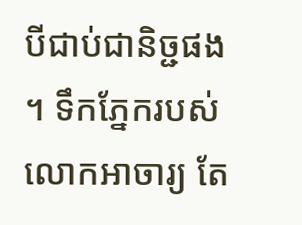បីជាប់ជានិច្ជផង។ ទឹកភ្នែករបស់លោកអាចារ្យ តែ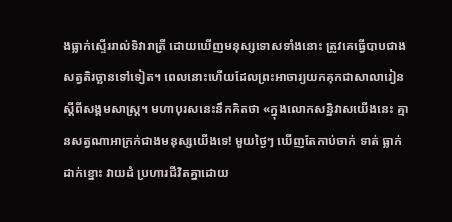ងធ្លាក់ស្ទើររាល់ទិវារាត្រី ដោយឃើញមនុស្សទោសទាំងនោះ ត្រូវគេធ្វើបាបជាងសត្វតិរច្ឆានទៅទៀត។ ពេលនោះហើយដែលព្រះអាចារ្យយកគុកជាសាលារៀន ស្តីពីសង្គមសាស្ត្រ។ មហាបុរសនេះនឹកគិតថា «ក្នុងលោកសន្និវាសយើងនេះ គ្មានសត្វណាអាក្រក់ជាងមនុស្សយើងទេ! មួយថ្ងៃៗ ឃើញតែកាប់ចាក់ ទាត់ ធ្លាក់ ដាក់ខ្នោះ វាយដំ ប្រហារជីវិតគ្នាដោយ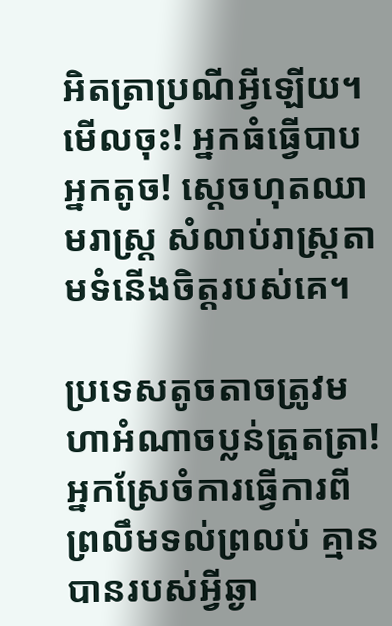អិតត្រាប្រណីអ្វីឡើយ។ មើលចុះ! អ្នកធំធ្វើបាបអ្នកតូច! ស្តេចហុតឈាមរាស្ត្រ សំលាប់រាស្ត្រតាមទំនើងចិត្តរបស់គេ។

ប្រទេសតូចតាចត្រូវមហាអំណាចប្លន់ត្រួតត្រា! អ្នកស្រែចំការធ្វើការពីព្រលឹមទល់ព្រលប់ គ្មានបានរបស់អ្វីឆ្ងា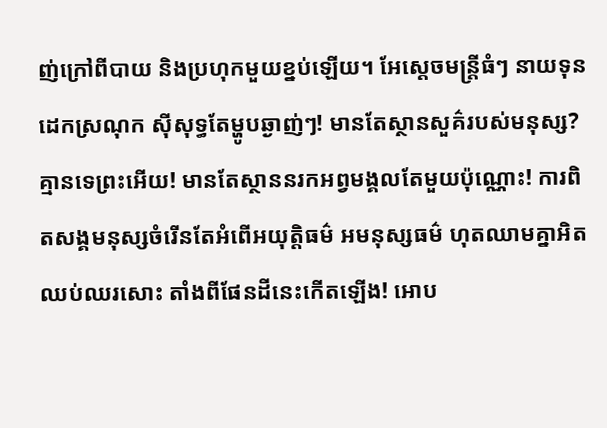ញ់ក្រៅពីបាយ និងប្រហុកមួយខ្នប់ឡើយ។ អែស្តេចមន្ត្រីធំៗ នាយទុន ដេកស្រណុក ស៊ីសុទ្ធតែម្ហូបឆ្ងាញ់ៗ! មានតែស្ថានសួគ៌របស់មនុស្ស? គ្មានទេព្រះអើយ! មានតែស្ថាននរកអព្វមង្គលតែមួយប៉ុណ្ណោះ! ការពិតសង្គមនុស្សចំរើនតែអំពើអយុត្តិធម៌ អមនុស្សធម៌ ហុតឈាមគ្នាអិតឈប់ឈរសោះ តាំងពីផែនដីនេះកើតឡើង! អោប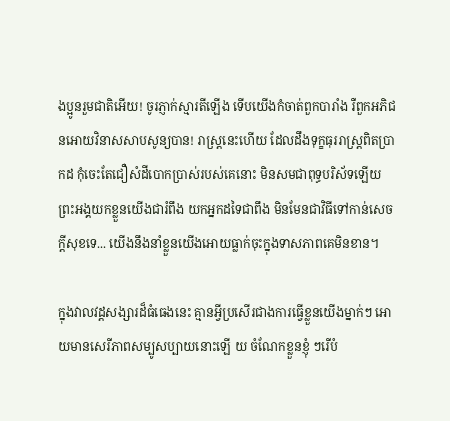ងប្អូនរួមជាតិអើយ! ចូរភ្ញាក់ស្មារតីឡើង ទើបយើងកំចាត់ពួកបារាំង រឺពួកអភិជនអោយវិនាសសាបសូន្យបាន! រាស្ត្រនេះហើយ ដែលដឹងទុក្ខធុររាស្ត្រពិតប្រាកដ កុំចេះតែជឿសំដីបោកប្រាស់របស់គេនោះ មិនសមជាពុទ្ធបរិស័ទឡើយ ព្រះអង្គយកខ្លួនយើងជារំពឹង យកអ្នកដទៃជាពឹង មិនមែនជាវិធីទៅកាន់សេចក្តីសុខទេ... យើងនឹងនាំខ្លួនយើងអោយធ្លាក់ចុះក្នុងទាសភាពគេមិនខាន។

ក្នុងវាលវដ្តសង្សារដ៏ធំធេងនេះ គ្មានអ្វីប្រសើរជាងការធ្វើខ្លួនយើងម្នាក់ៗ អោយមានសេរីភាពសម្បូសប្បាយនោះឡើ យ ចំណែកខ្លួនខ្ញុំ ៗរើបំ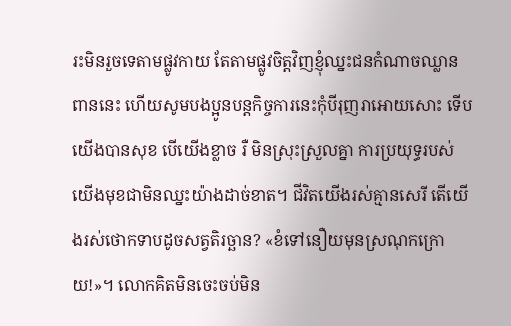រះមិនរួចទេតាមផ្លូវកាយ តែតាមផ្លូវចិត្តវិញខ្ញុំឈ្នះជនកំណាចឈ្លានពាននេះ ហើយសូមបងប្អូនបន្តកិច្ចការនេះកុំបីរុញរាអោយសោះ ទើបយើងបានសុខ បើយើងខ្លាច រឺ មិនស្រុះស្រួលគ្នា ការប្រយុទ្ធរបស់យើងមុខជាមិនឈ្នះយ៉ាងដាច់ខាត។ ជីវិតយើងរស់គ្មានសេរី តើយើងរស់ថោកទាបដូចសត្វតិរច្ឆាន? «ខំទៅនឿយមុនស្រណុកក្រោយ!»។ លោកគិតមិនចេះចប់មិន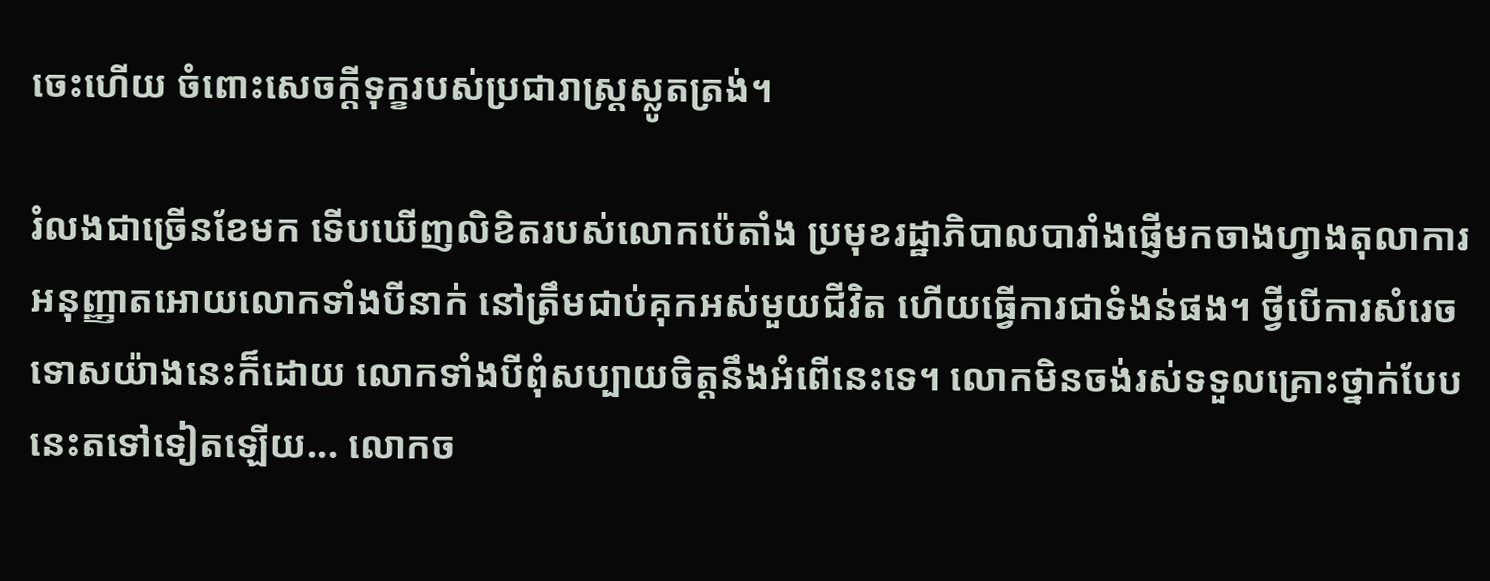ចេះហើយ ចំពោះសេចក្ដីទុក្ខរបស់ប្រជារាស្ត្រស្លូតត្រង់។

រំលងជាច្រើនខែមក ទើបឃើញលិខិតរបស់លោកប៉េតាំង ប្រមុខរដ្ឋាភិបាលបារាំងផ្ញើមកចាងហ្វាងតុលាការ អនុញ្ញាតអោយលោកទាំងបីនាក់ នៅត្រឹមជាប់គុកអស់មួយជីវិត ហើយធ្វើការជាទំងន់ផង។ ថ្វីបើការសំរេចទោសយ៉ាងនេះក៏ដោយ លោកទាំងបីពុំសប្បាយចិត្តនឹងអំពើនេះទេ។ លោកមិនចង់រស់ទទួលគ្រោះថ្នាក់បែបនេះតទៅទៀតឡើយ... លោកច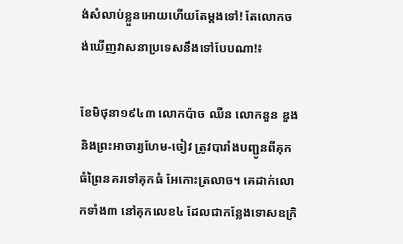ង់សំលាប់ខ្លួនអោយហើយតែម្តងទៅ! តែលោកចង់ឃើញវាសនាប្រទេសនឹងទៅបែបណា!៖

ខែមិថុនា១៩៤៣ លោកប៉ាច ឈឺន លោកនួន ឌួង និងព្រះអាចារ្យហែម-ចៀវ ត្រូវបារាំងបញ្ជូនពីគុកធំព្រៃនគរទៅគុកធំ អែកោះត្រលាច។ គេដាក់លោកទាំង៣ នៅគុកលេខ៤ ដែលជាកន្លែងទោសឧក្រិ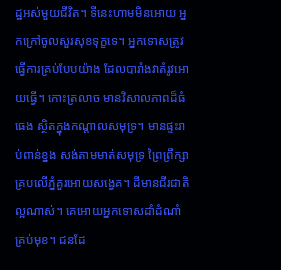ដ្ឋអស់មួយជីវិត។ ទីនេះហាមមិនអោយ អ្នកក្រៅចូលសួរសុខទុក្ខទេ។ អ្នកទោសត្រូវធ្វើការគ្រប់បែបយ៉ាង ដែលបារាំងវាតំរូវអោយធ្វើ។ កោះត្រលាច មានវិសាលភាពដ៏ធំធេង ស្ថិតក្នុងកណ្ដាលសមុទ្រ។ មានផ្ទះរាប់ពាន់ខ្នង សង់តាមមាត់សមុទ្រ ព្រៃព្រឹក្សាគ្របលើភ្នំគួរអោយសង្វេគ។ ដីមានជីរជាតិល្អណាស់។ គេអោយអ្នកទោសដាំដំណាំគ្រប់មុខ។ ជនដែ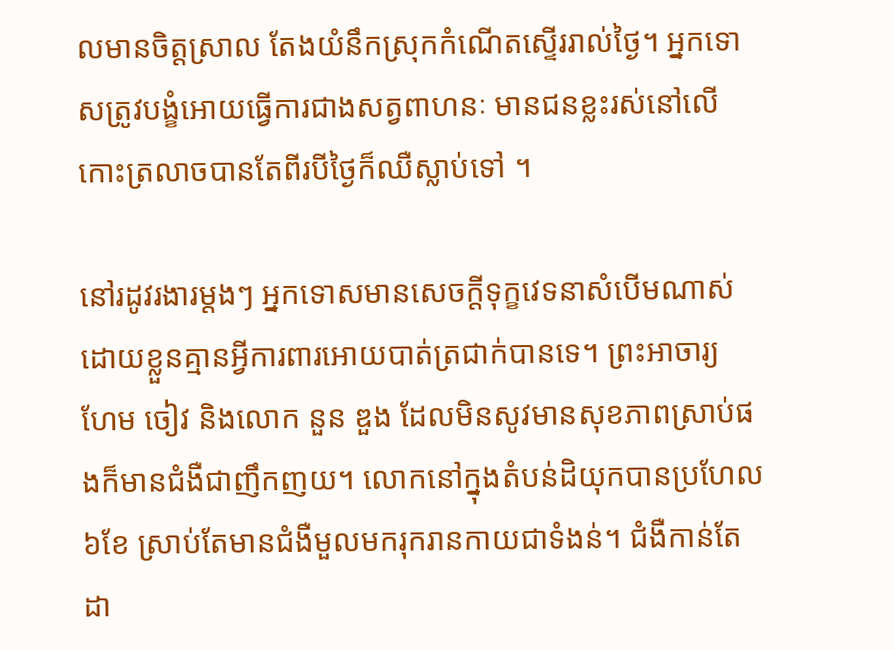លមានចិត្តស្រាល តែងយំនឹកស្រុកកំណើតស្ទើររាល់ថ្ងៃ។ អ្នកទោសត្រូវបង្ខំអោយធ្វើការជាងសត្វពាហនៈ មានជនខ្លះរស់នៅលើកោះត្រលាចបានតែពីរបីថ្ងៃក៏ឈឺស្លាប់ទៅ ។

នៅរដូវរងារម្តងៗ អ្នកទោសមានសេចក្តីទុក្ខវេទនាសំបើមណាស់ ដោយខ្លួនគ្មានអ្វីការពារអោយបាត់ត្រជាក់បានទេ។ ព្រះអាចារ្យ ហែម ចៀវ និងលោក នួន ឌួង ដែលមិនសូវមានសុខភាពស្រាប់ផងក៏មានជំងឺជាញឹកញយ។ លោកនៅក្នុងតំបន់ដិយុកបានប្រហែល៦ខែ ស្រាប់តែមានជំងឺមួលមករុករានកាយជាទំងន់។ ជំងឺកាន់តែដា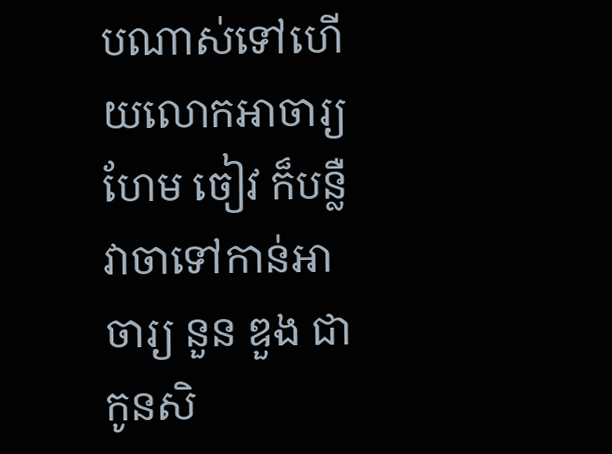បណាស់ទៅហើយលោកអាចារ្យ ហែម ចៀវ ក៏បន្លឺវាចាទៅកាន់អាចារ្យ នួន ឌួង ជាកូនសិ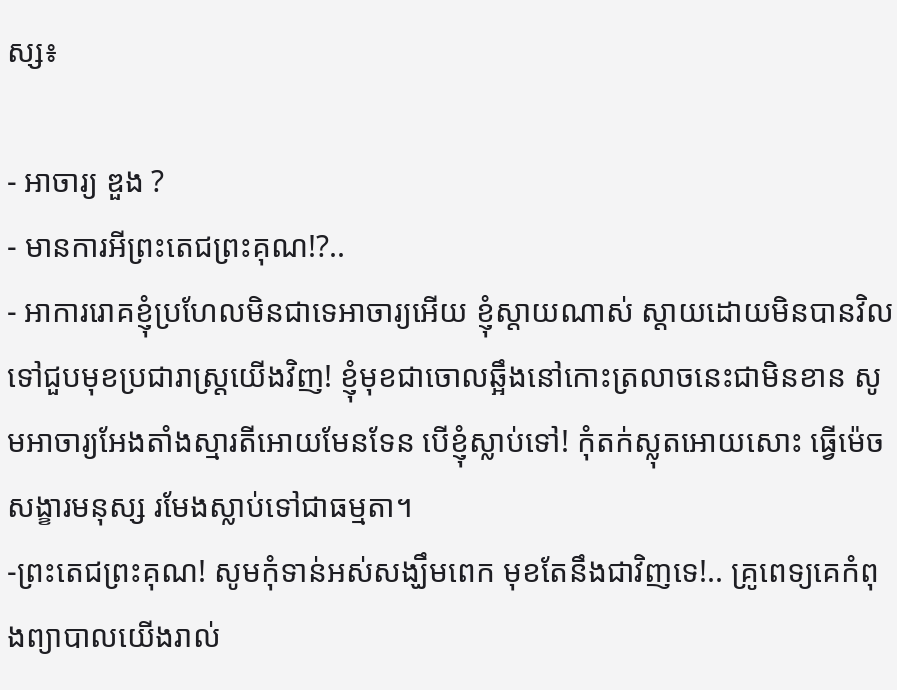ស្ស៖

- អាចារ្យ ឌួង ?
- មានការអីព្រះតេជព្រះគុណ!?..
- អាការរោគខ្ញុំប្រហែលមិនជាទេអាចារ្យអើយ ខ្ញុំស្តាយណាស់ ស្តាយដោយមិនបានវិលទៅជួបមុខប្រជារាស្ត្រយើងវិញ! ខ្ញុំមុខជាចោលឆ្អឹងនៅកោះត្រលាចនេះជាមិនខាន សូមអាចារ្យអែងតាំងស្មារតីអោយមែនទែន បើខ្ញុំស្លាប់ទៅ! កុំតក់ស្លុតអោយសោះ ធ្វើម៉េចសង្ខារមនុស្ស រមែងស្លាប់ទៅជាធម្មតា។
-ព្រះតេជព្រះគុណ! សូមកុំទាន់អស់សង្ឃឹមពេក មុខតែនឹងជាវិញទេ!.. គ្រូពេទ្យគេកំពុងព្យាបាលយើងរាល់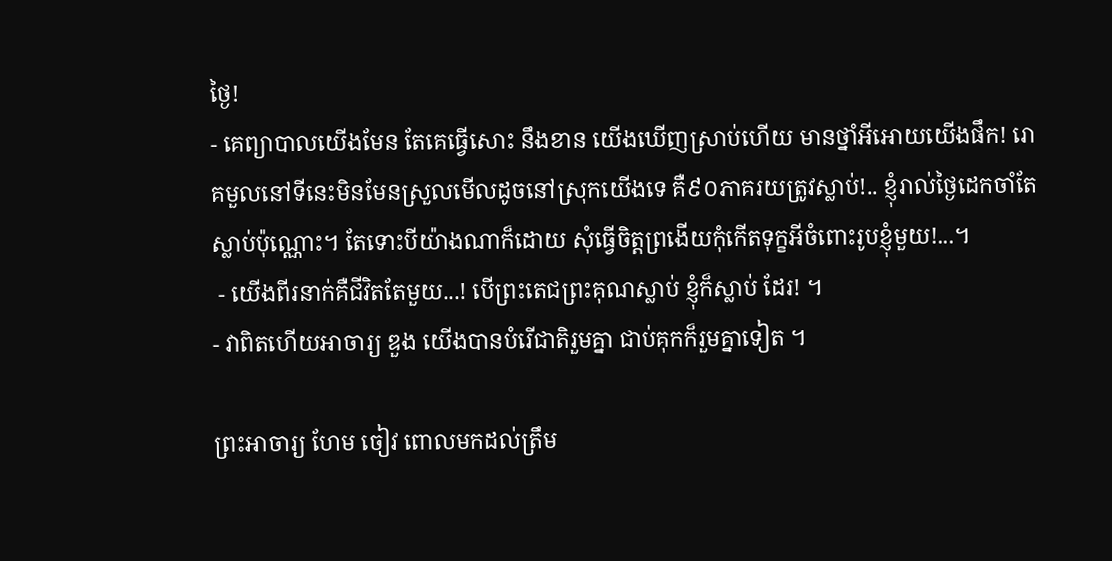ថ្ងៃ!
- គេព្យាបាលយើងមែន តែគេធ្វើសោះ នឹងខាន យើងឃើញស្រាប់ហើយ មានថ្នាំអីអោយយើងផឹក! រោគមួលនៅទីនេះមិនមែនស្រួលមើលដូចនៅស្រុកយើងទេ គឺ៩០ភាគរយត្រូវស្លាប់!.. ខ្ញុំរាល់ថ្ងៃដេកចាំតែស្លាប់ប៉ុណ្ណោះ។ តែទោះបីយ៉ាងណាក៏ដោយ សុំធ្វើចិត្តព្រងើយកុំកើតទុក្ខអីចំពោះរូបខ្ញុំមួយ!...។
 - យើងពីរនាក់គឺជីវិតតែមួយ...! បើព្រះតេជព្រះគុណស្លាប់ ខ្ញុំក៏ស្លាប់ ដែរ! ។
- វាពិតហើយអាចារ្យ ឌួង យើងបានបំរើជាតិរួមគ្នា ជាប់គុកក៏រួមគ្នាទៀត ។

ព្រះអាចារ្យ ហែម ចៀវ ពោលមកដល់ត្រឹម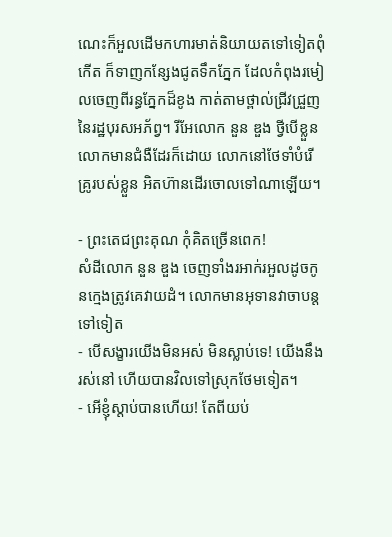ណេះក៏អួលដើមកហារមាត់និយាយតទៅទៀតពុំកើត ក៏ទាញកន្សែងជូតទឹកភ្នែក ដែលកំពុងរមៀលចេញពីរន្ធភ្នែកដ៏ខូង កាត់តាមថ្ពាល់ជ្រីវជ្រួញនៃរដ្ឋបុរសអភ័ព្វ។ រីអែលោក នួន ឌួង ថ្វីបើខ្លួនលោកមានជំងឺដែរក៏ដោយ លោកនៅថែទាំបំរើគ្រូរបស់ខ្លួន អិតហ៊ានដើរចោលទៅណាឡើយ។

- ព្រះតេជព្រះគុណ កុំគិតច្រើនពេក!
សំដីលោក នួន ឌួង ចេញទាំងរអាក់រអួលដូចកូនក្មេងត្រូវគេវាយដំ។ លោកមានអុទានវាចាបន្តទៅទៀត
- បើសង្ខារយើងមិនអស់ មិនស្លាប់ទេ! យើងនឹងរស់នៅ ហើយបានវិលទៅស្រុកថែមទៀត។
- អើខ្ញុំស្តាប់បានហើយ! តែពីយប់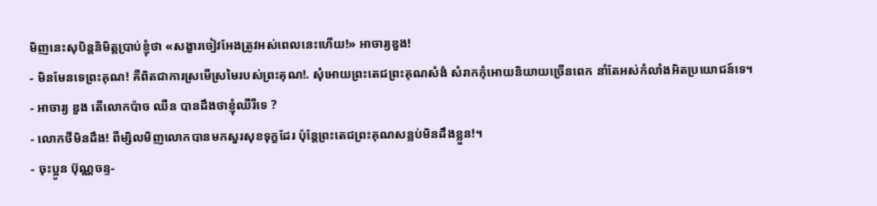មិញនេះសុបិន្តនិមិត្តប្រាប់ខ្ញុំថា «សង្ខារចៀវអែងត្រូវអស់ពេលនេះហើយ!» អាចារ្យឌួង!
- មិនមែនទេព្រះគុណ! គឺពិតជាការស្រមើស្រមៃរបស់ព្រះគុណ!. សុំអោយព្រះតេជព្រះគុណសំងំ សំរាកកុំអោយនិយាយច្រើនពេក នាំតែអស់កំលាំងអិតប្រយោជន៍ទេ។
- អាចារ្យ ឌួង តើលោកប៉ាច ឈឺន បានដឹងថាខ្ញុំឈឺរឺទេ ?
- លោកថីមិនដឹង! ពីម្សិលមិញលោកបានមកសួរសុខទុក្ខដែរ ប៉ុន្តែព្រះតេជព្រះគុណសន្លប់មិនដឹងខ្លួន!។
- ចុះប្អូន ប៊ុណ្ណចន្ទ-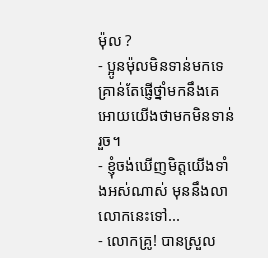ម៉ុល ?
- ប្អូនម៉ុលមិនទាន់មកទេ គ្រាន់តែផ្ញើថ្នាំមកនឹងគេ អោយយើងថាមកមិនទាន់រួច។
- ខ្ញុំចង់ឃើញមិត្តយើងទាំងអស់ណាស់ មុននឹងលាលោកនេះទៅ...
- លោកគ្រូ! បានស្រួល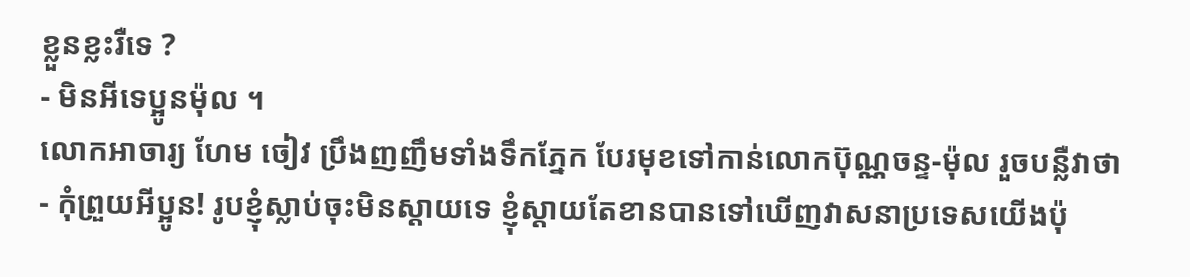ខ្លួនខ្លះរឺទេ ?
- មិនអីទេប្អូនម៉ុល ។
លោកអាចារ្យ ហែម ចៀវ ប្រឹងញញឹមទាំងទឹកភ្នែក បែរមុខទៅកាន់លោកប៊ុណ្ណចន្ទ-ម៉ុល រួចបន្លឺវាថា
- កុំព្រួយអីប្អូន! រូបខ្ញុំស្លាប់ចុះមិនស្តាយទេ ខ្ញុំស្តាយតែខានបានទៅឃើញវាសនាប្រទេសយើងប៉ុ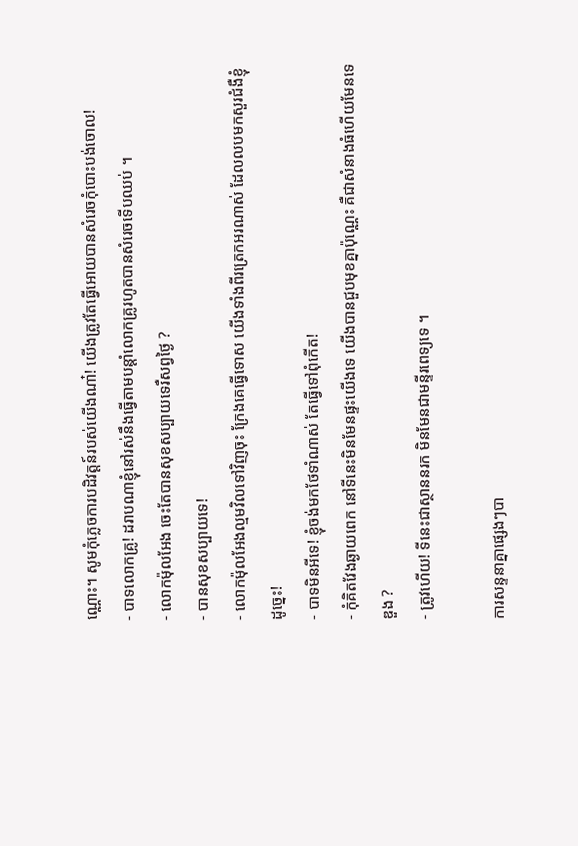ណ្ណោះ។ សូមកុំភ្លេចការបដិវត្តន៍របស់យើងណា៎! យើងត្រូវតែធ្វើអោយបានសំរេចកុំបោះបង់ចោល!
- បាទលោកគ្រូ! ដរាបណាខ្ញុំនៅរស់នឹងធ្វើតាមបន្ដាំលោកគ្រូរហូតបានសំរេចទើបឈប់ ។
- លោកម៉ុលអែង ចេះតែបានសុខសប្បាយទេរឺសព្វថ្ងៃ ?
- បានសុខសប្បាយទេ!
- លោកម៉ុលអែងល្មមវិលទៅវិញចុះ ក្រែងគេធ្វើទោស យើងទាំងពីរត្រេកអរណាស់ ដែលលបមកសួរជំងឺខ្ញុំដូច្នេះ!
- បាទមិនអីទេ! ខ្ញុំចង់មកថែទាំណាស់ តែធ្វើទៅពុំកើត!
- កុំគិតវែងឆ្ងាយពេក នៅទីនេះមិនមែនផ្ទះយើងទេ យើងបានជួបមុខគ្នាប៉ុណ្ណេះ គឺជាសំនាងធំហើយមែនទេឌួង ?
- ត្រូវហើយ! ទីនេះជាស្ថាននរក មិនមែនជាមន្ទីរពេទ្យទេ ។

ការសន្ទនាគ្នាផ្សេងៗបា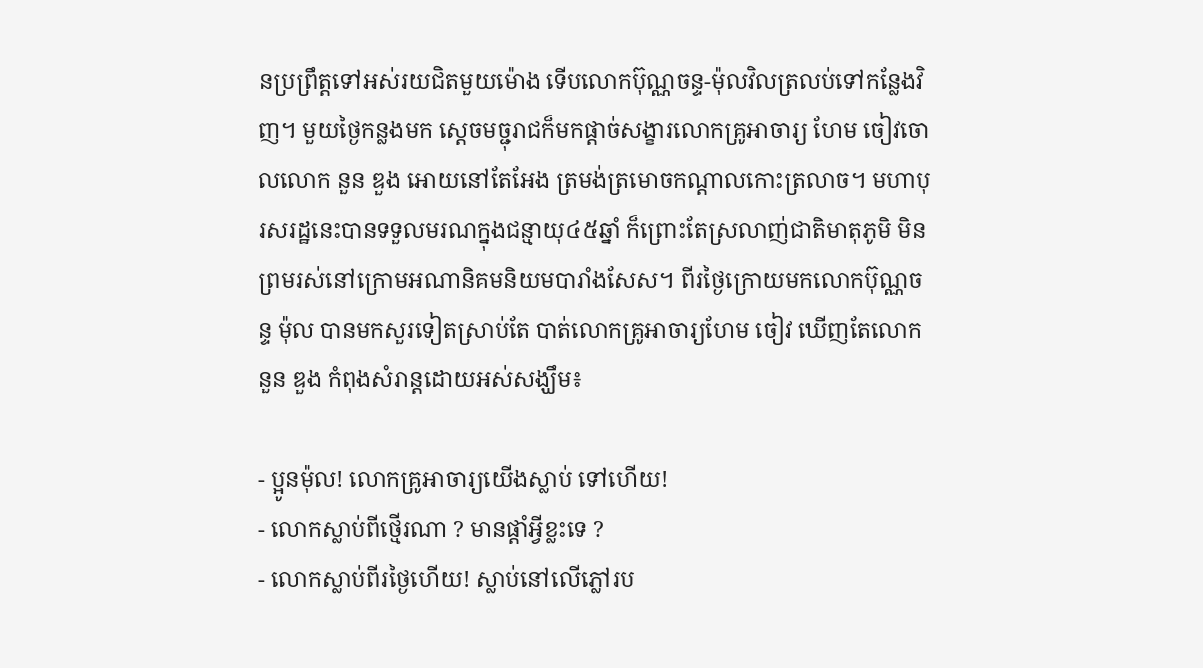នប្រព្រឹត្តទៅអស់រយជិតមួយម៉ោង ទើបលោកប៊ុណ្ណចន្ទ-ម៉ុលវិលត្រលប់ទៅកន្លែងវិញ។ មួយថ្ងៃកន្លងមក ស្តេចមច្ជុរាជក៏មកផ្តាច់សង្ខារលោកគ្រូអាចារ្យ ហែម ចៀវចោលលោក នួន ឌួង អោយនៅតែអែង ត្រមង់ត្រមោចកណ្ដាលកោះត្រលាច។ មហាបុរសរដ្ឋនេះបានទទួលមរណក្នុងជន្មាយុ៤៥ឆ្នាំ ក៏ព្រោះតែស្រលាញ់ជាតិមាតុភូមិ មិនព្រមរស់នៅក្រោមអណានិគមនិយមបារាំងសែស។ ពីរថ្ងៃក្រោយមកលោកប៊ុណ្ណចន្ទ ម៉ុល បានមកសួរទៀតស្រាប់តែ បាត់លោកគ្រូអាចារ្យហែម ចៀវ ឃើញតែលោក នួន ឌួង កំពុងសំរាន្តដោយអស់សង្ឃឹម៖

- ប្អូនម៉ុល! លោកគ្រូអាចារ្យយើងស្លាប់ ទៅហើយ!
- លោកស្លាប់ពីថ្មើរណា ? មានផ្តាំអ្វីខ្លះទេ ?
- លោកស្លាប់ពីរថ្ងៃហើយ! ស្លាប់នៅលើភ្លៅរប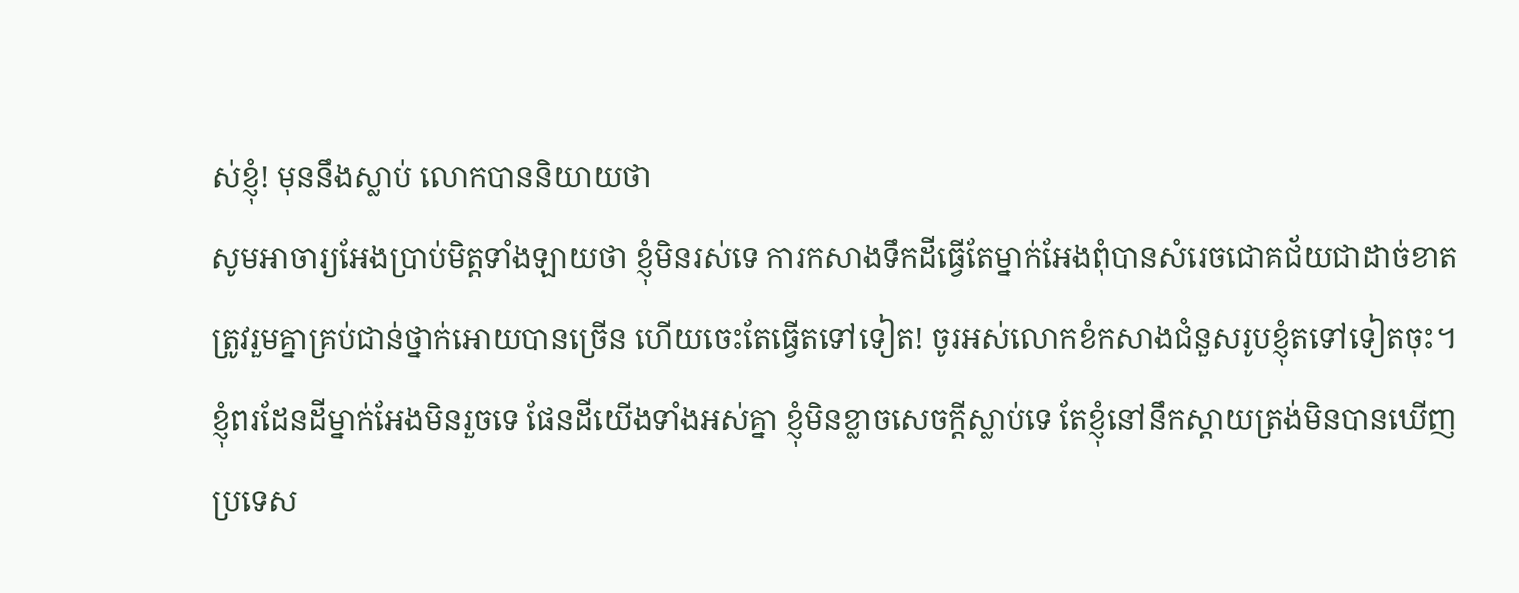ស់ខ្ញុំ! មុននឹងស្លាប់ លោកបាននិយាយថា
សូមអាចារ្យអែងប្រាប់មិត្តទាំងឡាយថា ខ្ញុំមិនរស់ទេ ការកសាងទឹកដីធ្វើតែម្នាក់អែងពុំបានសំរេចជោគជ័យជាដាច់ខាត ត្រូវរួមគ្នាគ្រប់ជាន់ថ្នាក់អោយបានច្រើន ហើយចេះតែធ្វើតទៅទៀត! ចូរអស់លោកខំកសាងជំនួសរូបខ្ញុំតទៅទៀតចុះ។ ខ្ញុំពរដែនដីម្នាក់អែងមិនរួចទេ ផែនដីយើងទាំងអស់គ្នា ខ្ញុំមិនខ្លាចសេចក្តីស្លាប់ទេ តែខ្ញុំនៅនឹកស្តាយត្រង់មិនបានឃើញប្រទេស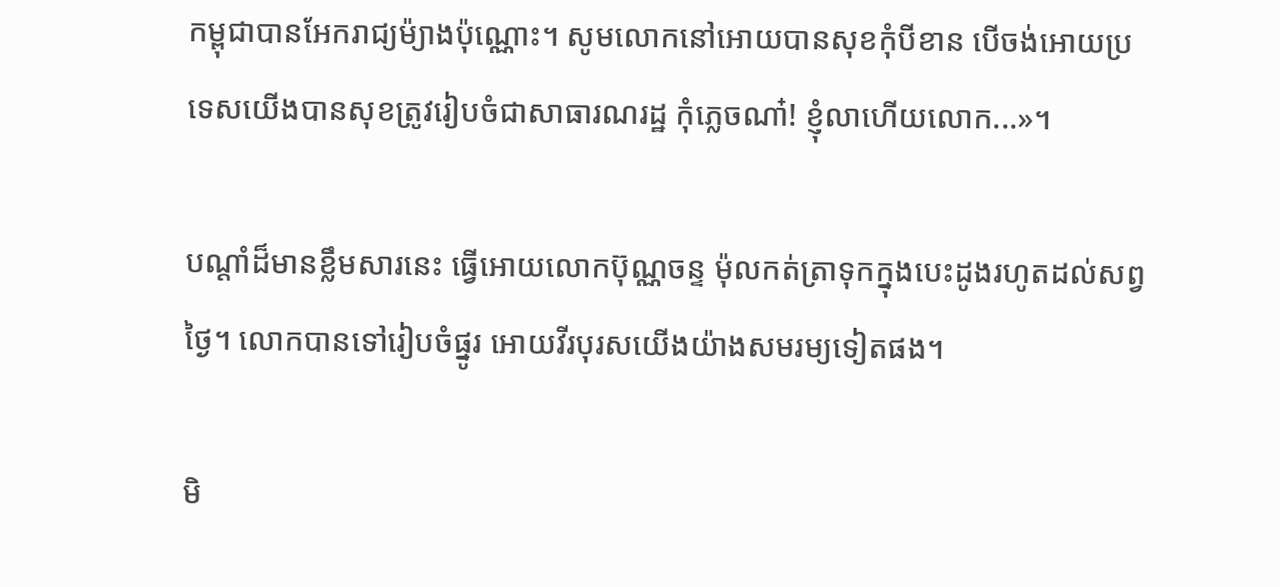កម្ពុជាបានអែករាជ្យម៉្យាងប៉ុណ្ណោះ។ សូមលោកនៅអោយបានសុខកុំបីខាន បើចង់អោយប្រទេសយើងបានសុខត្រូវរៀបចំជាសាធារណរដ្ឋ កុំភ្លេចណា៎! ខ្ញុំលាហើយលោក...»។

បណ្ដាំដ៏មានខ្លឹមសារនេះ ធ្វើអោយលោកប៊ុណ្ណចន្ទ ម៉ុលកត់ត្រាទុកក្នុងបេះដូងរហូតដល់សព្វថ្ងៃ។ លោកបានទៅរៀបចំផ្នូរ អោយវីរបុរសយើងយ៉ាងសមរម្យទៀតផង។

មិ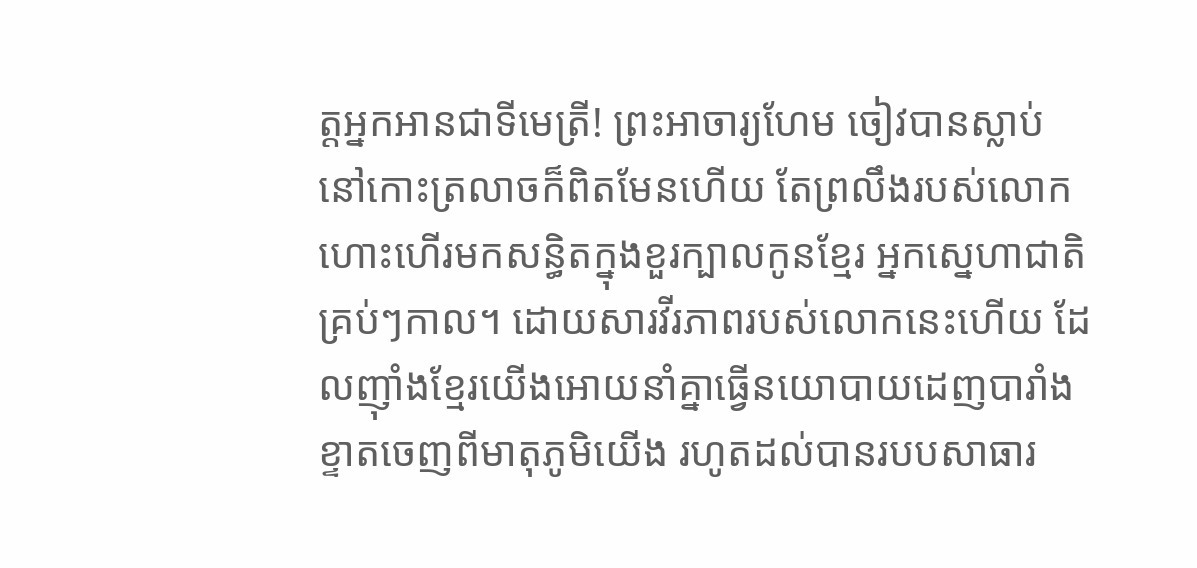ត្តអ្នកអានជាទីមេត្រី! ព្រះអាចារ្យហែម ចៀវបានស្លាប់ នៅកោះត្រលាចក៏ពិតមែនហើយ តែព្រលឹងរបស់លោកហោះហើរមកសន្ធិតក្នុងខួរក្បាលកូនខ្មែរ អ្នកស្នេហាជាតិគ្រប់ៗកាល។ ដោយសារវីរភាពរបស់លោកនេះហើយ ដែលញ៉ាំងខ្មែរយើងអោយនាំគ្នាធ្វើនយោបាយដេញបារាំងខ្ទាតចេញពីមាតុភូមិយើង រហូតដល់បានរបបសាធារ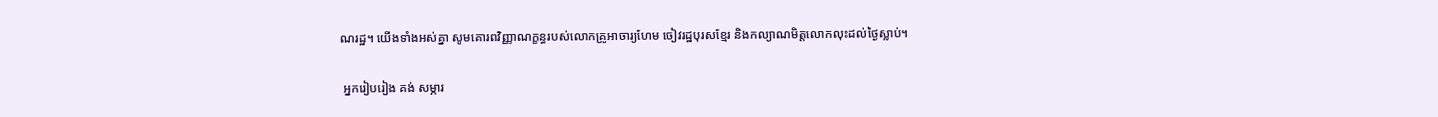ណរដ្ឋ។ យើងទាំងអស់គ្នា សូមគោរពវិញ្ញាណក្ខន្ធរបស់លោកគ្រូអាចារ្យហែម ចៀវរដ្ឋបុរសខ្មែរ និងកល្យាណមិត្តលោកលុះដល់ថ្ងៃស្លាប់។

 អ្នករៀបរៀង គង់ សម្ភារ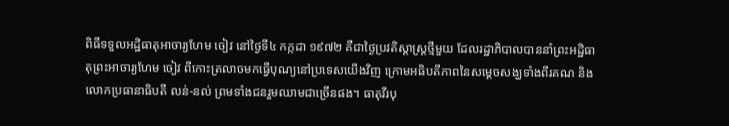ពិធីទទួលអដ្ឋិធាតុអាចារ្យហែម ចៀវ នៅថ្ងៃទី៤ កក្កដា ១៩៧២ គឺជាថ្ងៃប្រវតិស្តាស្ត្រថ្មីមួយ ដែលរដ្ឋាភិបាលបាននាំព្រះអដ្ឋិធាតុព្រះអាចារ្យហែម ចៀវ ពីកោះត្រលាចមកធ្វើបុណ្យនៅប្រទេសយើងវិញ ក្រោមអធិបតីភាពនៃសម្ដេចសង្ឃទាំងពីរគណ និងលោកប្រធានាធិបតី លន់-នល់ ព្រមទាំងជនរួមឈាមជាច្រើនផង។ ធាតុវីរបុ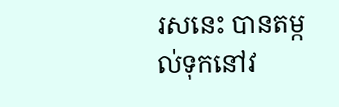រសនេះ បានតម្កល់ទុកនៅវ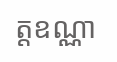ត្តឧណ្ណា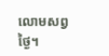លោមសព្វថ្ងៃ។